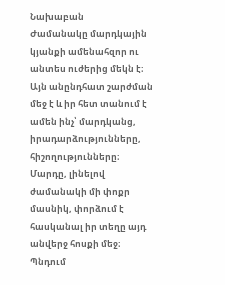Նախաբան
Ժամանակը մարդկային կյանքի ամենահզոր ու անտես ուժերից մեկն է։ Այն անընդհատ շարժման մեջ է և իր հետ տանում է ամեն ինչ՝ մարդկանց, իրադարձությունները, հիշողությունները։ Մարդը, լինելով ժամանակի մի փոքր մասնիկ, փորձում է հասկանալ իր տեղը այդ անվերջ հոսքի մեջ։
Պնդում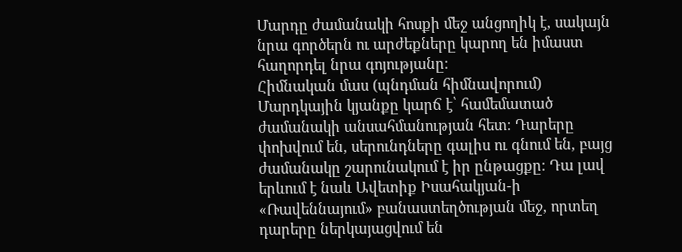Մարդը ժամանակի հոսքի մեջ անցողիկ է, սակայն նրա գործերն ու արժեքները կարող են իմաստ հաղորդել նրա գոյությանը։
Հիմնական մաս (պնդման հիմնավորում)
Մարդկային կյանքը կարճ է՝ համեմատած ժամանակի անսահմանության հետ։ Դարերը փոխվում են, սերունդները գալիս ու գնում են, բայց ժամանակը շարունակում է իր ընթացքը։ Դա լավ երևում է նաև Ավետիք Իսահակյան-ի «Ռավեննայում» բանաստեղծության մեջ, որտեղ դարերը ներկայացվում են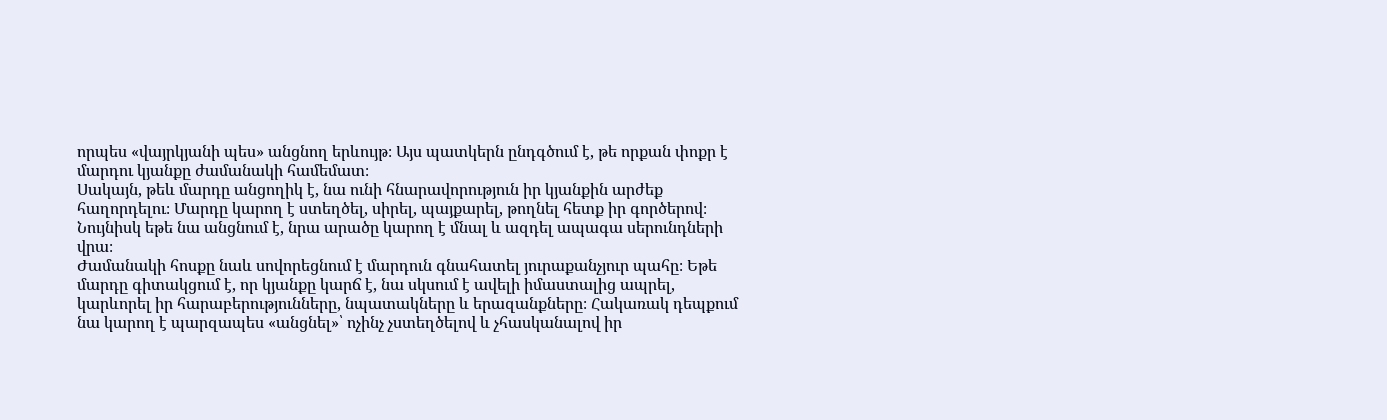որպես «վայրկյանի պես» անցնող երևույթ։ Այս պատկերն ընդգծում է, թե որքան փոքր է մարդու կյանքը ժամանակի համեմատ։
Սակայն, թեև մարդը անցողիկ է, նա ունի հնարավորություն իր կյանքին արժեք հաղորդելու։ Մարդը կարող է ստեղծել, սիրել, պայքարել, թողնել հետք իր գործերով։ Նույնիսկ եթե նա անցնում է, նրա արածը կարող է մնալ և ազդել ապագա սերունդների վրա։
Ժամանակի հոսքը նաև սովորեցնում է մարդուն գնահատել յուրաքանչյուր պահը։ Եթե մարդը գիտակցում է, որ կյանքը կարճ է, նա սկսում է ավելի իմաստալից ապրել, կարևորել իր հարաբերությունները, նպատակները և երազանքները։ Հակառակ դեպքում նա կարող է պարզապես «անցնել»՝ ոչինչ չստեղծելով և չհասկանալով իր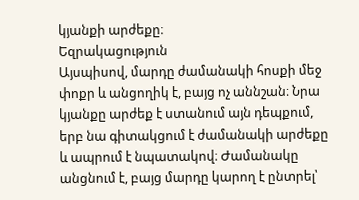կյանքի արժեքը։
Եզրակացություն
Այսպիսով, մարդը ժամանակի հոսքի մեջ փոքր և անցողիկ է, բայց ոչ աննշան։ Նրա կյանքը արժեք է ստանում այն դեպքում, երբ նա գիտակցում է ժամանակի արժեքը և ապրում է նպատակով։ Ժամանակը անցնում է, բայց մարդը կարող է ընտրել՝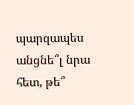պարզապես անցնե՞լ նրա հետ, թե՞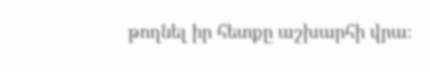թողնել իր հետքը աշխարհի վրա։